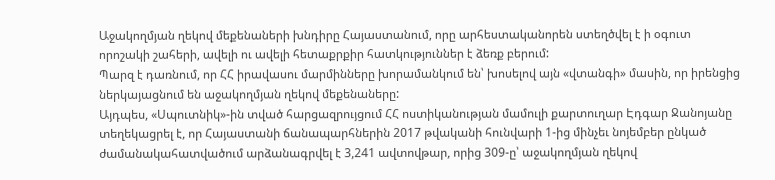Աջակողմյան ղեկով մեքենաների խնդիրը Հայաստանում, որը արհեստականորեն ստեղծվել է ի օգուտ որոշակի շահերի, ավելի ու ավելի հետաքրքիր հատկություններ է ձեռք բերում:
Պարզ է դառնում, որ ՀՀ իրավասու մարմինները խորամանկում են՝ խոսելով այն «վտանգի» մասին, որ իրենցից ներկայացնում են աջակողմյան ղեկով մեքենաները:
Այդպես, «Սպուտնիկ»-ին տված հարցազրույցում ՀՀ ոստիկանության մամուլի քարտուղար Էդգար Ջանոյանը տեղեկացրել է, որ Հայաստանի ճանապարհներին 2017 թվականի հունվարի 1-ից մինչեւ նոյեմբեր ընկած ժամանակահատվածում արձանագրվել է 3,241 ավտովթար, որից 309-ը՝ աջակողմյան ղեկով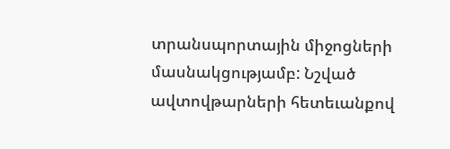տրանսպորտային միջոցների մասնակցությամբ: Նշված ավտովթարների հետեւանքով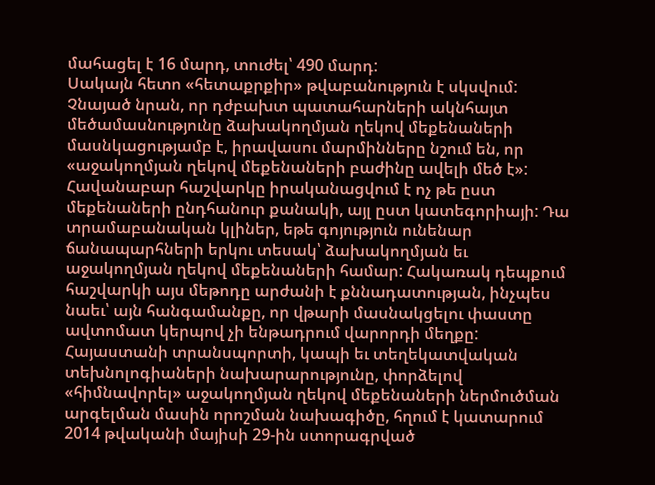մահացել է 16 մարդ, տուժել՝ 490 մարդ:
Սակայն հետո «հետաքրքիր» թվաբանություն է սկսվում: Չնայած նրան, որ դժբախտ պատահարների ակնհայտ մեծամասնությունը ձախակողմյան ղեկով մեքենաների մասնկացությամբ է, իրավասու մարմինները նշում են, որ «աջակողմյան ղեկով մեքենաների բաժինը ավելի մեծ է»:
Հավանաբար հաշվարկը իրականացվում է ոչ թե ըստ մեքենաների ընդհանուր քանակի, այլ ըստ կատեգորիայի: Դա տրամաբանական կլիներ, եթե գոյություն ունենար ճանապարհների երկու տեսակ՝ ձախակողմյան եւ աջակողմյան ղեկով մեքենաների համար: Հակառակ դեպքում հաշվարկի այս մեթոդը արժանի է քննադատության, ինչպես նաեւ՝ այն հանգամանքը, որ վթարի մասնակցելու փաստը ավտոմատ կերպով չի ենթադրում վարորդի մեղքը:
Հայաստանի տրանսպորտի, կապի եւ տեղեկատվական տեխնոլոգիաների նախարարությունը, փորձելով «հիմնավորել» աջակողմյան ղեկով մեքենաների ներմուծման արգելման մասին որոշման նախագիծը, հղում է կատարում 2014 թվականի մայիսի 29-ին ստորագրված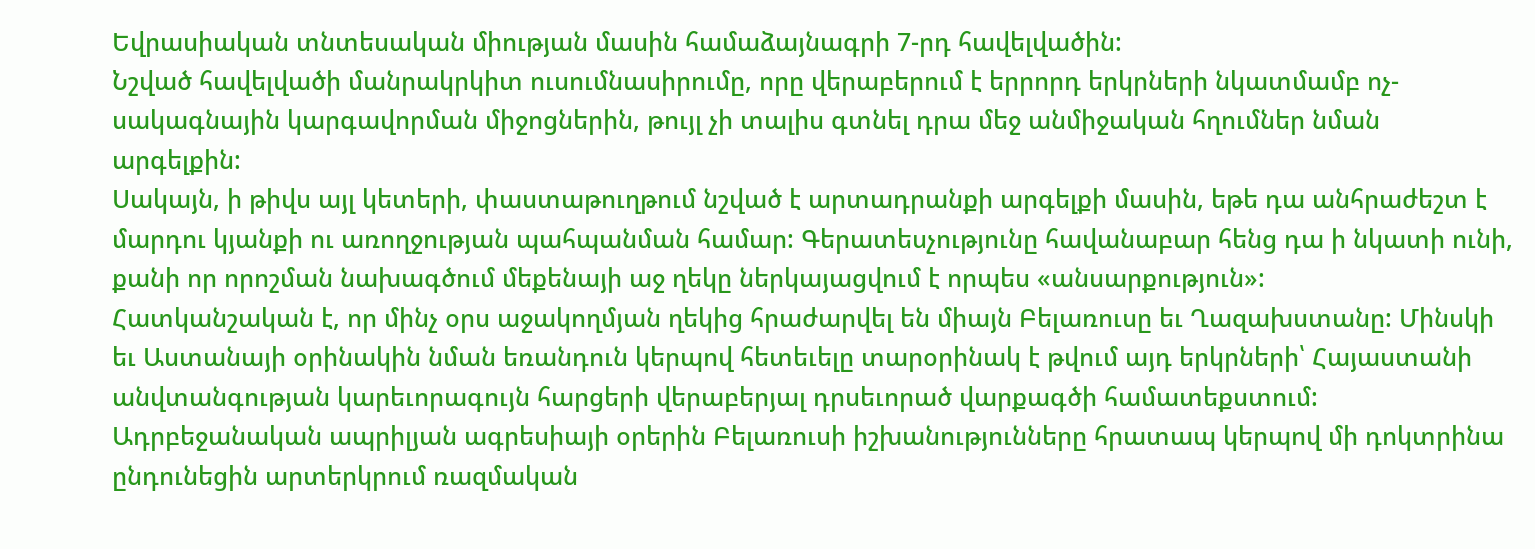Եվրասիական տնտեսական միության մասին համաձայնագրի 7-րդ հավելվածին:
Նշված հավելվածի մանրակրկիտ ուսումնասիրումը, որը վերաբերում է երրորդ երկրների նկատմամբ ոչ-սակագնային կարգավորման միջոցներին, թույլ չի տալիս գտնել դրա մեջ անմիջական հղումներ նման արգելքին:
Սակայն, ի թիվս այլ կետերի, փաստաթուղթում նշված է արտադրանքի արգելքի մասին, եթե դա անհրաժեշտ է մարդու կյանքի ու առողջության պահպանման համար: Գերատեսչությունը հավանաբար հենց դա ի նկատի ունի, քանի որ որոշման նախագծում մեքենայի աջ ղեկը ներկայացվում է որպես «անսարքություն»:
Հատկանշական է, որ մինչ օրս աջակողմյան ղեկից հրաժարվել են միայն Բելառուսը եւ Ղազախստանը: Մինսկի եւ Աստանայի օրինակին նման եռանդուն կերպով հետեւելը տարօրինակ է թվում այդ երկրների՝ Հայաստանի անվտանգության կարեւորագույն հարցերի վերաբերյալ դրսեւորած վարքագծի համատեքստում:
Ադրբեջանական ապրիլյան ագրեսիայի օրերին Բելառուսի իշխանությունները հրատապ կերպով մի դոկտրինա ընդունեցին արտերկրում ռազմական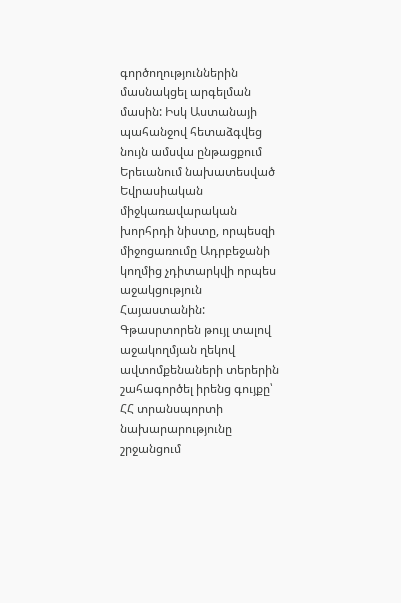գործողություններին մասնակցել արգելման մասին: Իսկ Աստանայի պահանջով հետաձգվեց նույն ամսվա ընթացքում Երեւանում նախատեսված Եվրասիական միջկառավարական խորհրդի նիստը, որպեսզի միջոցառումը Ադրբեջանի կողմից չդիտարկվի որպես աջակցություն Հայաստանին:
Գթասրտորեն թույլ տալով աջակողմյան ղեկով ավտոմքենաների տերերին շահագործել իրենց գույքը՝ ՀՀ տրանսպորտի նախարարությունը շրջանցում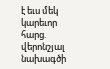է եւս մեկ կարեւոր հարց. վերոնշյալ նախագծի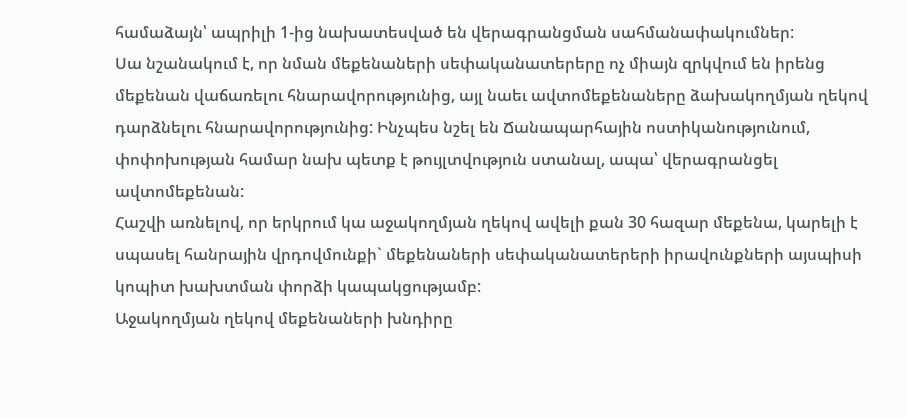համաձայն՝ ապրիլի 1-ից նախատեսված են վերագրանցման սահմանափակումներ:
Սա նշանակում է, որ նման մեքենաների սեփականատերերը ոչ միայն զրկվում են իրենց մեքենան վաճառելու հնարավորությունից, այլ նաեւ ավտոմեքենաները ձախակողմյան ղեկով դարձնելու հնարավորությունից: Ինչպես նշել են Ճանապարհային ոստիկանությունում, փոփոխության համար նախ պետք է թույլտվություն ստանալ, ապա՝ վերագրանցել ավտոմեքենան:
Հաշվի առնելով, որ երկրում կա աջակողմյան ղեկով ավելի քան 30 հազար մեքենա, կարելի է սպասել հանրային վրդովմունքի` մեքենաների սեփականատերերի իրավունքների այսպիսի կոպիտ խախտման փորձի կապակցությամբ:
Աջակողմյան ղեկով մեքենաների խնդիրը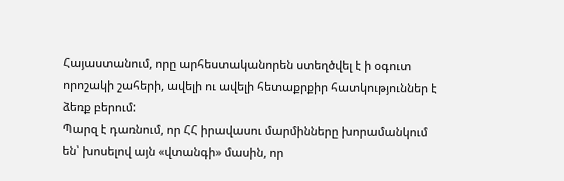Հայաստանում, որը արհեստականորեն ստեղծվել է ի օգուտ որոշակի շահերի, ավելի ու ավելի հետաքրքիր հատկություններ է ձեռք բերում:
Պարզ է դառնում, որ ՀՀ իրավասու մարմինները խորամանկում են՝ խոսելով այն «վտանգի» մասին, որ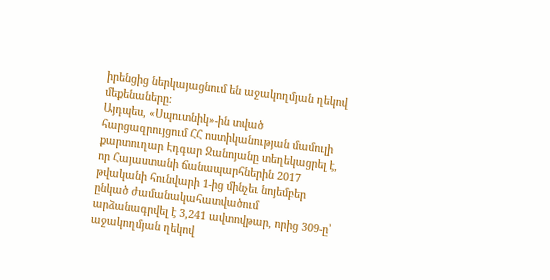իրենցից ներկայացնում են աջակողմյան ղեկով մեքենաները:
Այդպես, «Սպուտնիկ»-ին տված հարցազրույցում ՀՀ ոստիկանության մամուլի քարտուղար Էդգար Ջանոյանը տեղեկացրել է, որ Հայաստանի ճանապարհներին 2017 թվականի հունվարի 1-ից մինչեւ նոյեմբեր ընկած ժամանակահատվածում արձանագրվել է 3,241 ավտովթար, որից 309-ը՝ աջակողմյան ղեկով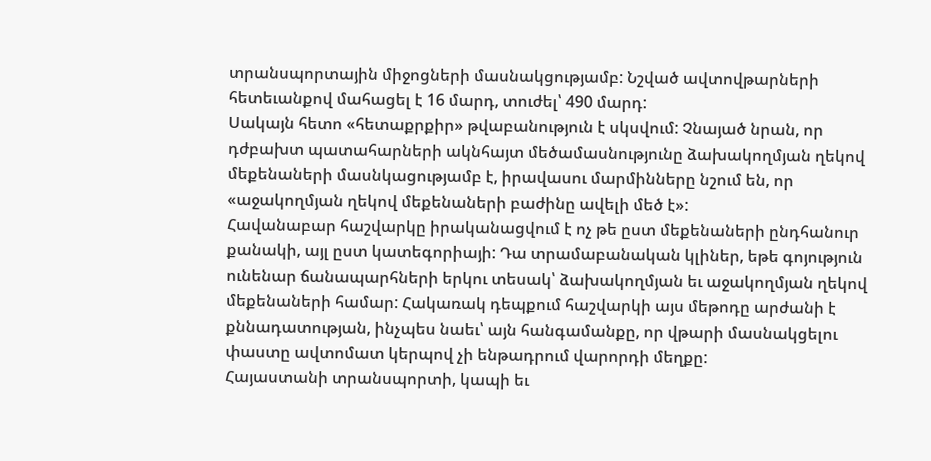տրանսպորտային միջոցների մասնակցությամբ: Նշված ավտովթարների հետեւանքով մահացել է 16 մարդ, տուժել՝ 490 մարդ:
Սակայն հետո «հետաքրքիր» թվաբանություն է սկսվում: Չնայած նրան, որ դժբախտ պատահարների ակնհայտ մեծամասնությունը ձախակողմյան ղեկով մեքենաների մասնկացությամբ է, իրավասու մարմինները նշում են, որ «աջակողմյան ղեկով մեքենաների բաժինը ավելի մեծ է»:
Հավանաբար հաշվարկը իրականացվում է ոչ թե ըստ մեքենաների ընդհանուր քանակի, այլ ըստ կատեգորիայի: Դա տրամաբանական կլիներ, եթե գոյություն ունենար ճանապարհների երկու տեսակ՝ ձախակողմյան եւ աջակողմյան ղեկով մեքենաների համար: Հակառակ դեպքում հաշվարկի այս մեթոդը արժանի է քննադատության, ինչպես նաեւ՝ այն հանգամանքը, որ վթարի մասնակցելու փաստը ավտոմատ կերպով չի ենթադրում վարորդի մեղքը:
Հայաստանի տրանսպորտի, կապի եւ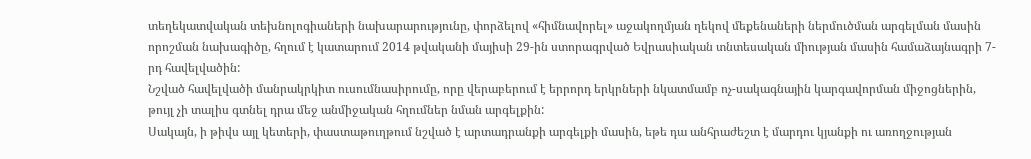տեղեկատվական տեխնոլոգիաների նախարարությունը, փորձելով «հիմնավորել» աջակողմյան ղեկով մեքենաների ներմուծման արգելման մասին որոշման նախագիծը, հղում է կատարում 2014 թվականի մայիսի 29-ին ստորագրված Եվրասիական տնտեսական միության մասին համաձայնագրի 7-րդ հավելվածին:
Նշված հավելվածի մանրակրկիտ ուսումնասիրումը, որը վերաբերում է երրորդ երկրների նկատմամբ ոչ-սակագնային կարգավորման միջոցներին, թույլ չի տալիս գտնել դրա մեջ անմիջական հղումներ նման արգելքին:
Սակայն, ի թիվս այլ կետերի, փաստաթուղթում նշված է արտադրանքի արգելքի մասին, եթե դա անհրաժեշտ է մարդու կյանքի ու առողջության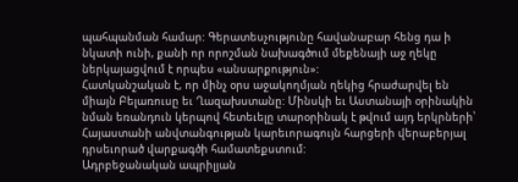պահպանման համար: Գերատեսչությունը հավանաբար հենց դա ի նկատի ունի, քանի որ որոշման նախագծում մեքենայի աջ ղեկը ներկայացվում է որպես «անսարքություն»:
Հատկանշական է, որ մինչ օրս աջակողմյան ղեկից հրաժարվել են միայն Բելառուսը եւ Ղազախստանը: Մինսկի եւ Աստանայի օրինակին նման եռանդուն կերպով հետեւելը տարօրինակ է թվում այդ երկրների՝ Հայաստանի անվտանգության կարեւորագույն հարցերի վերաբերյալ դրսեւորած վարքագծի համատեքստում:
Ադրբեջանական ապրիլյան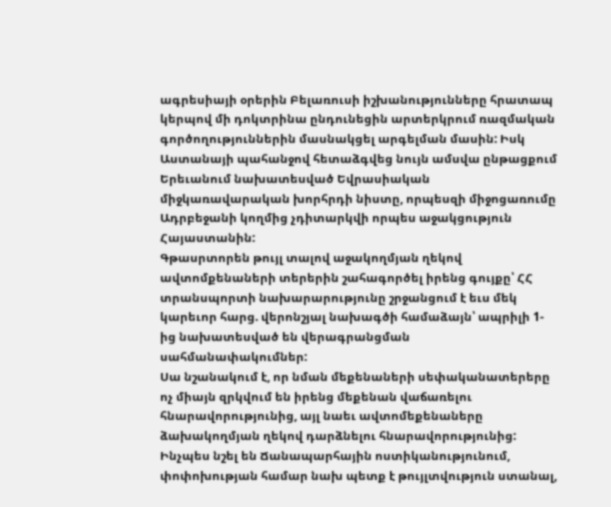ագրեսիայի օրերին Բելառուսի իշխանությունները հրատապ կերպով մի դոկտրինա ընդունեցին արտերկրում ռազմական գործողություններին մասնակցել արգելման մասին: Իսկ Աստանայի պահանջով հետաձգվեց նույն ամսվա ընթացքում Երեւանում նախատեսված Եվրասիական միջկառավարական խորհրդի նիստը, որպեսզի միջոցառումը Ադրբեջանի կողմից չդիտարկվի որպես աջակցություն Հայաստանին:
Գթասրտորեն թույլ տալով աջակողմյան ղեկով ավտոմքենաների տերերին շահագործել իրենց գույքը՝ ՀՀ տրանսպորտի նախարարությունը շրջանցում է եւս մեկ կարեւոր հարց. վերոնշյալ նախագծի համաձայն՝ ապրիլի 1-ից նախատեսված են վերագրանցման սահմանափակումներ:
Սա նշանակում է, որ նման մեքենաների սեփականատերերը ոչ միայն զրկվում են իրենց մեքենան վաճառելու հնարավորությունից, այլ նաեւ ավտոմեքենաները ձախակողմյան ղեկով դարձնելու հնարավորությունից: Ինչպես նշել են Ճանապարհային ոստիկանությունում, փոփոխության համար նախ պետք է թույլտվություն ստանալ,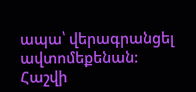ապա՝ վերագրանցել ավտոմեքենան:
Հաշվի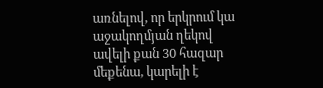առնելով, որ երկրում կա աջակողմյան ղեկով ավելի քան 30 հազար մեքենա, կարելի է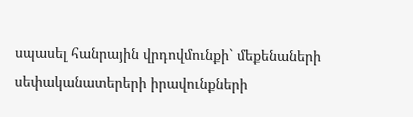սպասել հանրային վրդովմունքի` մեքենաների սեփականատերերի իրավունքների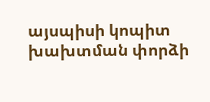այսպիսի կոպիտ խախտման փորձի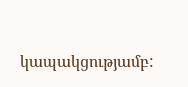կապակցությամբ: